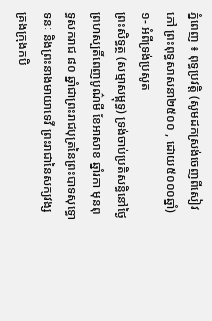ភ្នំពេញ ៖ ពុទ្ធប្រវត្តិ (សូមដកស្រង់ចេញពីសៀវភៅ ព្រះពុទ្ធសាសនា២៥០០ , ដោយ៥០០០ឆ្នាំ)
១- អំពីទ្រង់ប្រសូត
ព្រះសិទ្ធត្ថ (សម្មាសម្ពុទ្ធ) ទ្រង់ចាប់ប្រតិសន្ធិនៅថ្ងៃព្រហស្បតិ៍ពេញបូណ៌មី ខែអាសាខ ឆ្នាំរកា មុនពុទ្ធសករាជ ៨០ ឆ្នាំជាព្រះរាជបុត្រនៃព្រះបាទសុទ្ធោទនៈ និងព្រះនាងមាយាទេវី ព្រះរាជានៃសក្យវង្ស គ្រងក្រុងកបិ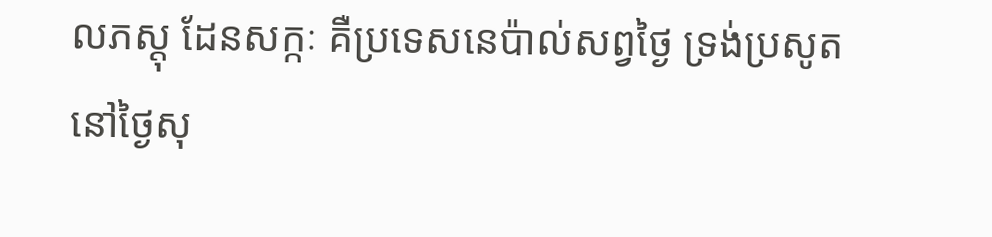លភស្ដុ ដែនសក្កៈ គឺប្រទេសនេប៉ាល់សព្វថ្ងៃ ទ្រង់ប្រសូតនៅថ្ងៃសុ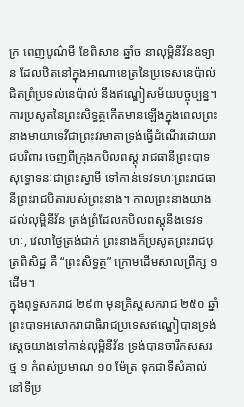ក្រ ពេញបូណ៌មី ខែពិសាខ ឆ្នាំច នាលុម្ពិនីវ័នឧទ្យាន ដែលឋិតនៅក្នុងអាណាខេត្រនៃប្រទេសនេប៉ាល់ ជិតព្រំប្រទល់នេប៉ាល់ នឹងឥណ្ឌៀសម័យបច្ចុប្បន្ន។
ការប្រសូតនៃព្រះសិទ្ធត្ថកើតមានឡើងក្នុងពេលព្រះនាងមាយាទេវីជាព្រះវរមាតាទ្រង់ធ្វើដំណើរដោយរាជបរិពារ ចេញពីក្រុងកបិលពស្ដុ រាជធានីព្រះបាទសុទ្ធោទនៈជាព្រះស្វាមី ទៅកាន់ទេវទហៈព្រះរាជធានីព្រះរាជបិតារបស់ព្រះនាង។ កាលព្រះនាងយាងដល់លុម្ពិនីវ័ន ត្រង់ព្រំដែលកបិលពស្តុនឹងទេវទហៈ, វេលាថ្ងៃត្រង់ជាក់ ព្រះនាងក៏ប្រសូតព្រះរាជបុត្រពិសិដ្ឋ គឺ “ព្រះសិទ្ធត្ថ” ក្រោមដើមសាលព្រឹក្ស ១ ដើម។
ក្នុងពុទ្ធសករាជ ២៩៣ មុនគ្រិស្តសករាជ ២៥០ ឆ្នាំ ព្រះបាទអសោករាជាធិរាជប្រទេសឥណ្ឌៀបានទ្រង់ស្ដេចយាងទៅកាន់លុម្ពិនីវ័ន ទ្រង់បានចារឹកសសរថ្ម ១ កំពស់ប្រមាណ ១០ ម៉ែត្រ ទុកជាទីសំគាល់នៅទីប្រ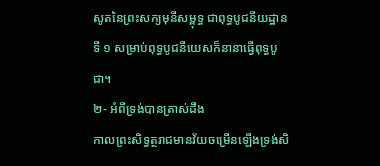សូតនៃព្រះសក្យមុនីសម្ពុទ្ធ ជាពុទ្ធបូជនីយដ្ឋានទី ១ សម្រាប់ពុទ្ធបូជនីយេសក៏នានាធ្វើពុទ្ធបូជា។
២- អំពីទ្រង់បានត្រាស់ដឹង
កាលព្រះសិទ្ធត្ថរាជមានវ័យចម្រើនឡើងទ្រង់សិ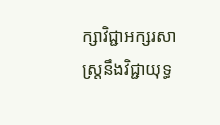ក្សាវិជ្ជាអក្សរសាស្ត្រនឹងវិជ្ជាយុទ្ធ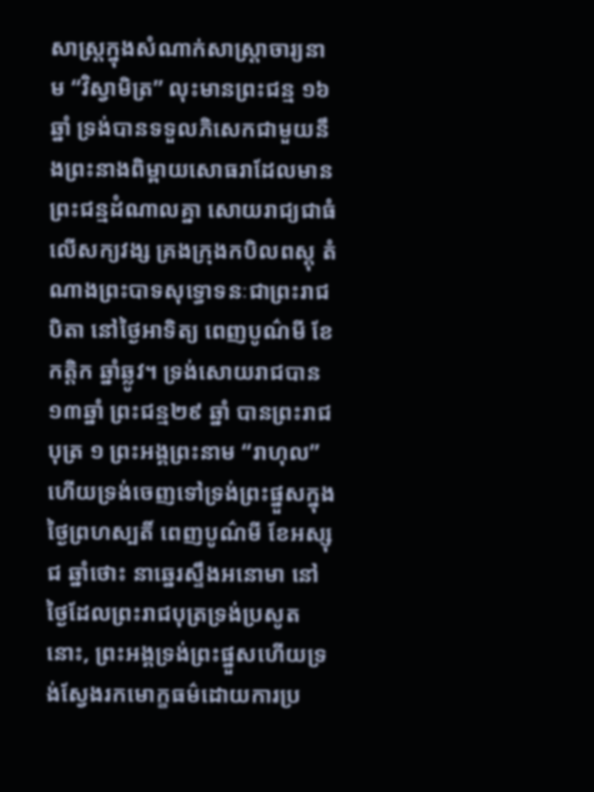សាស្ត្រក្នុងសំណាក់សាស្ត្រាចារ្យនាម “វិស្វាមិត្រ” លុះមានព្រះជន្ម ១៦ ឆ្នាំ ទ្រង់បានទទួលភិសេកជាមួយនឹងព្រះនាងពិម្ពាយសោធរាដែលមានព្រះជន្មដំណាលគ្នា សោយរាជ្យជាធំលើសក្យវង្ស គ្រងក្រុងកបិលពស្ដុ តំណាងព្រះបាទសុទ្ធោទនៈជាព្រះរាជបិតា នៅថ្ងៃអាទិត្យ ពេញបូណ៌មី ខែកត្តិក ឆ្នាំឆ្លូវ។ ទ្រង់សោយរាជបាន ១៣ឆ្នាំ ព្រះជន្ម២៩ ឆ្នាំ បានព្រះរាជបុត្រ ១ ព្រះអង្គព្រះនាម “រាហុល” ហើយទ្រង់ចេញទៅទ្រង់ព្រះផ្នួសក្នុងថ្ងៃព្រហស្បតិ៍ ពេញបូណ៌មី ខែអស្សុជ ឆ្នាំថោះ នាឆ្នេរស្ទឹងអនោមា នៅថ្ងៃដែលព្រះរាជបុត្រទ្រង់ប្រសូតនោះ, ព្រះអង្គទ្រង់ព្រះផ្នួសហើយទ្រង់ស្វែងរកមោក្ខធម៌ដោយការប្រ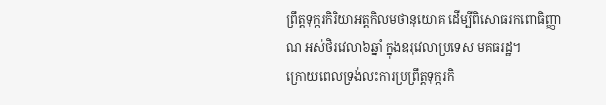ព្រឹត្តទុក្ករកិរិយាអត្តកិលមថានុយោគ ដើម្បីពិសោធរកពោធិញ្ញាណ អស់ថិរវេលា៦ឆ្នាំ ក្នុងឧរុវេលាប្រទេស មគធរដ្ឋ។
ក្រោយពេលទ្រង់លះការប្រព្រឹត្តទុក្ករកិ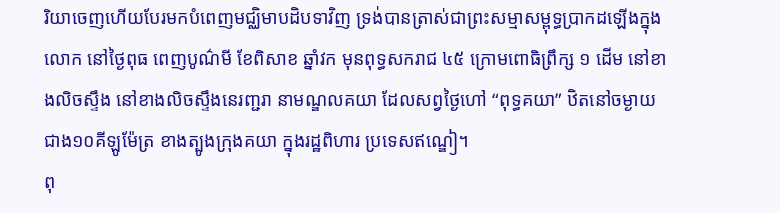រិយាចេញហើយបែរមកបំពេញមជ្ឈិមាបដិបទាវិញ ទ្រង់បានត្រាស់ជាព្រះសម្មាសម្ពុទ្ធប្រាកដឡើងក្នុងលោក នៅថ្ងៃពុធ ពេញបូណ៌មី ខែពិសាខ ឆ្នាំវក មុនពុទ្ធសករាជ ៤៥ ក្រោមពោធិព្រឹក្ស ១ ដើម នៅខាងលិចស្ទឹង នៅខាងលិចស្ទឹងនេរញ្ជរា នាមណ្ឌលគយា ដែលសព្វថ្ងៃហៅ “ពុទ្ធគយា” ឋិតនៅចម្ងាយជាង១០គីឡូម៉ែត្រ ខាងត្បូងក្រុងគយា ក្នុងរដ្ឋពិហារ ប្រទេសឥណ្ឌៀ។
ពុ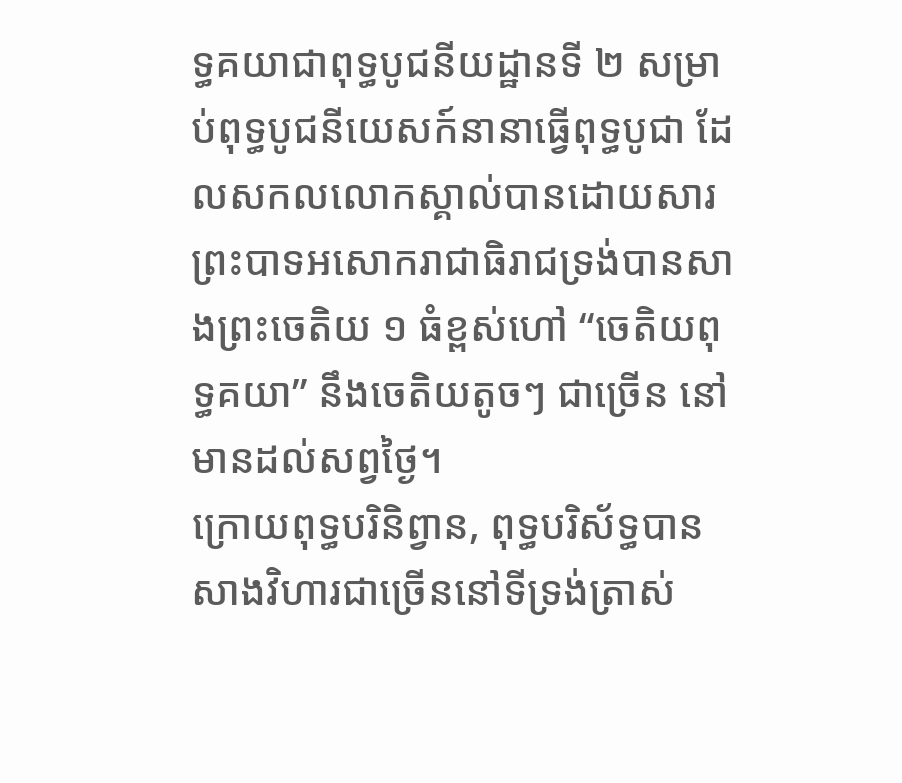ទ្ធគយាជាពុទ្ធបូជនីយដ្ឋានទី ២ សម្រាប់ពុទ្ធបូជនីយេសក៍នានាធ្វើពុទ្ធបូជា ដែលសកលលោកស្គាល់បានដោយសារព្រះបាទអសោករាជាធិរាជទ្រង់បានសាងព្រះចេតិយ ១ ធំខ្ពស់ហៅ “ចេតិយពុទ្ធគយា” នឹងចេតិយតូចៗ ជាច្រើន នៅមានដល់សព្វថ្ងៃ។
ក្រោយពុទ្ធបរិនិព្វាន, ពុទ្ធបរិស័ទ្ធបានសាងវិហារជាច្រើននៅទីទ្រង់ត្រាស់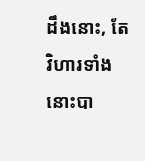ដឹងនោះ, តែវិហារទាំងនោះបា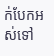ក់បែកអស់ទៅ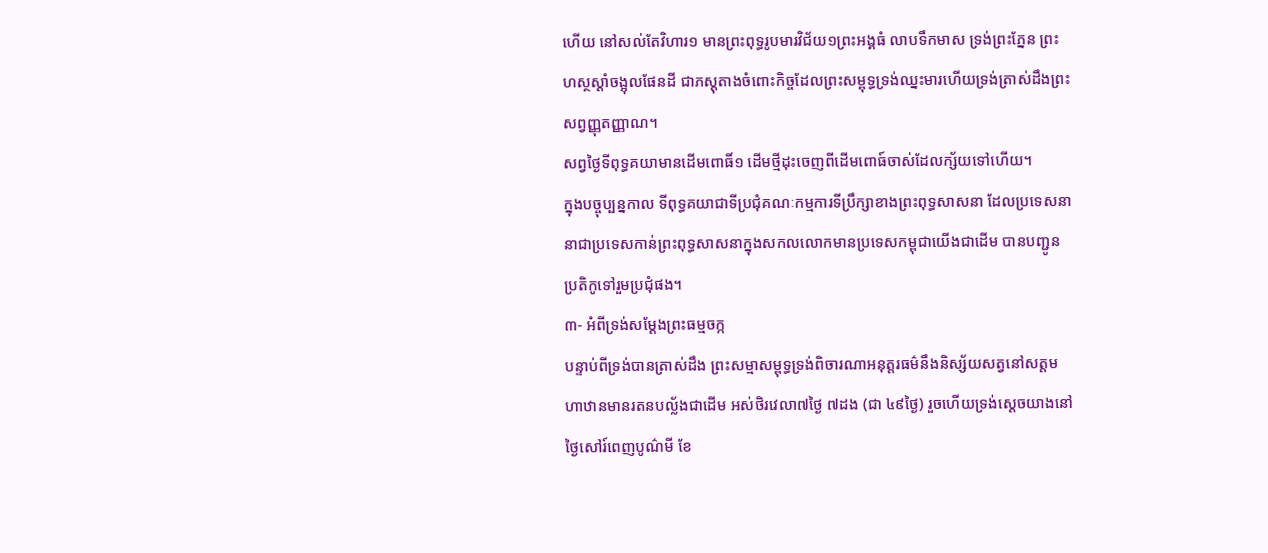ហើយ នៅសល់តែវិហារ១ មានព្រះពុទ្ធរូបមារវិជ័យ១ព្រះអង្គធំ លាបទឹកមាស ទ្រង់ព្រះភ្នែន ព្រះហស្ថស្ដាំចង្អុលផែនដី ជាភស្ដុតាងចំពោះកិច្ចដែលព្រះសម្ពុទ្ធទ្រង់ឈ្នះមារហើយទ្រង់ត្រាស់ដឹងព្រះសព្វញ្ញុតញ្ញាណ។
សព្វថ្ងៃទីពុទ្ធគយាមានដើមពោធិ៍១ ដើមថ្មីដុះចេញពីដើមពោធ៍ចាស់ដែលក្ស័យទៅហើយ។
ក្នុងបច្ចុប្បន្នកាល ទីពុទ្ធគយាជាទីប្រជុំគណៈកម្មការទីប្រឹក្សាខាងព្រះពុទ្ធសាសនា ដែលប្រទេសនានាជាប្រទេសកាន់ព្រះពុទ្ធសាសនាក្នុងសកលលោកមានប្រទេសកម្ពុជាយើងជាដើម បានបញ្ជូនប្រតិកូទៅរួមប្រជុំផង។
៣- អំពីទ្រង់សម្ដែងព្រះធម្មចក្ក
បន្ទាប់ពីទ្រង់បានត្រាស់ដឹង ព្រះសម្មាសម្ពុទ្ធទ្រង់ពិចារណាអនុត្តរធម៌នឹងនិស្ស័យសត្វនៅសត្តមហាឋានមានរតនបល្ល័ងជាដើម អស់ថិរវេលា៧ថ្ងៃ ៧ដង (ជា ៤៩ថ្ងៃ) រួចហើយទ្រង់ស្ដេចយាងនៅថ្ងៃសៅរ៍ពេញបូណ៌មី ខែ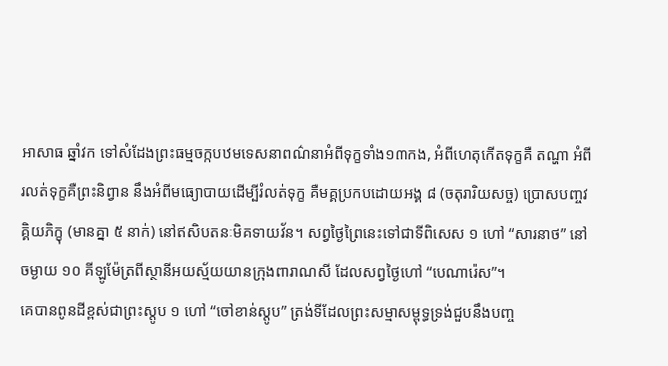អាសាធ ឆ្នាំវក ទៅសំដែងព្រះធម្មចក្កបឋមទេសនាពណ៌នាអំពីទុក្ខទាំង១៣កង, អំពីហេតុកើតទុក្ខគឺ តណ្ហា អំពីរលត់ទុក្ខគឺព្រះនិព្វាន នឹងអំពីមធ្យោបាយដើម្បីរំលត់ទុក្ខ គឺមគ្គប្រកបដោយអង្គ ៨ (ចតុរារិយសច្ច) ប្រោសបញ្ចវគ្គិយភិក្ខុ (មានគ្នា ៥ នាក់) នៅឥសិបតនៈមិគទាយវ័ន។ សព្វថ្ងៃព្រៃនេះទៅជាទីពិសេស ១ ហៅ “សារនាថ” នៅចម្ងាយ ១០ គីឡូម៉ែត្រពីស្ថានីអយស្ម័យយានក្រុងពារាណសី ដែលសព្វថ្ងៃហៅ “បេណារ៉េស”។
គេបានពូនដីខ្ពស់ជាព្រះស្ដូប ១ ហៅ “ចៅខាន់ស្ដូប” ត្រង់ទីដែលព្រះសម្មាសម្ពុទ្ធទ្រង់ជួបនឹងបញ្ច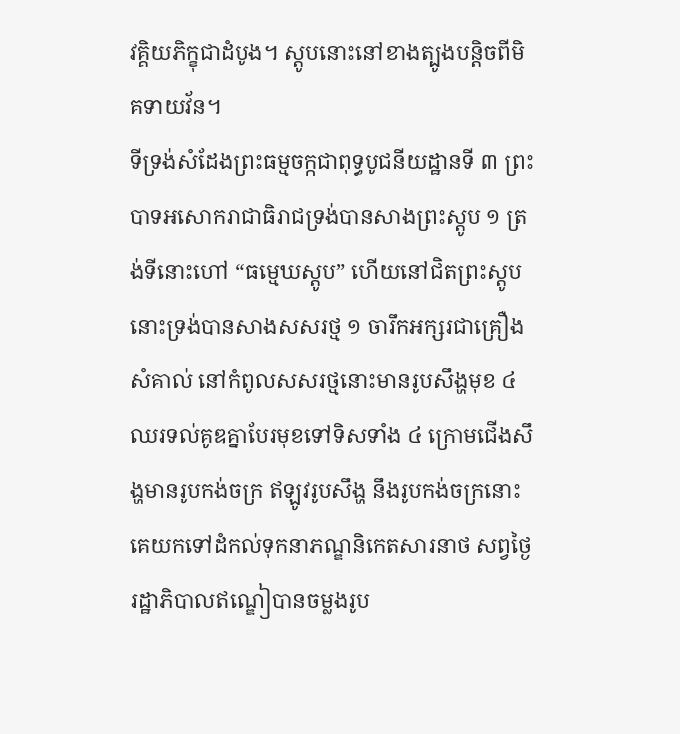វគ្គិយភិក្ខុជាដំបូង។ ស្ដូបនោះនៅខាងត្បូងបន្តិចពីមិគទាយវ័ន។
ទីទ្រង់សំដែងព្រះធម្មចក្កជាពុទ្ធបូជនីយដ្ឋានទី ៣ ព្រះបាទអសោករាជាធិរាជទ្រង់បានសាងព្រះស្ដូប ១ ត្រង់ទីនោះហៅ “ធម្មេឃស្ដូប” ហើយនៅជិតព្រះស្ដូបនោះទ្រង់បានសាងសសរថ្ម ១ ចារឹកអក្សរជាគ្រឿងសំគាល់ នៅកំពូលសសរថ្មនោះមានរូបសឹង្ហមុខ ៤ ឈរទល់គូឌគ្នាបែរមុខទៅទិសទាំង ៤ ក្រោមជើងសឹង្ហមានរូបកង់ចក្រ ឥឡូវរូបសឹង្ហ នឹងរូបកង់ចក្រនោះ គេយកទៅដំកល់ទុកនាភណ្ឌនិកេតសារនាថ សព្វថ្ងៃរដ្ឋាភិបាលឥណ្ឌៀបានចម្លងរូប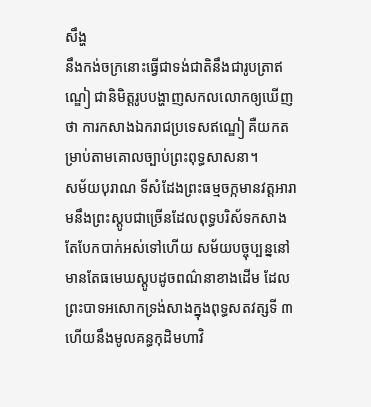សឹង្ហ
នឹងកង់ចក្រនោះធ្វើជាទង់ជាតិនឹងជារូបត្រាឥណ្ឌៀ ជានិមិត្តរូបបង្ហាញសកលលោកឲ្យឃើញថា ការកសាងឯករាជប្រទេសឥណ្ឌៀ គឺយកតម្រាប់តាមគោលច្បាប់ព្រះពុទ្ធសាសនា។
សម័យបុរាណ ទីសំដែងព្រះធម្មចក្កមានវត្តអារាមនឹងព្រះស្ដូបជាច្រើនដែលពុទ្ធបរិស័ទកសាង តែបែកបាក់អស់ទៅហើយ សម័យបច្ចុប្បន្ននៅមានតែធមេឃស្ដូបដូចពណ៌នាខាងដើម ដែលព្រះបាទអសោកទ្រង់សាងក្នុងពុទ្ធសតវត្សទី ៣ ហើយនឹងមូលគន្ធកុដិមហាវិ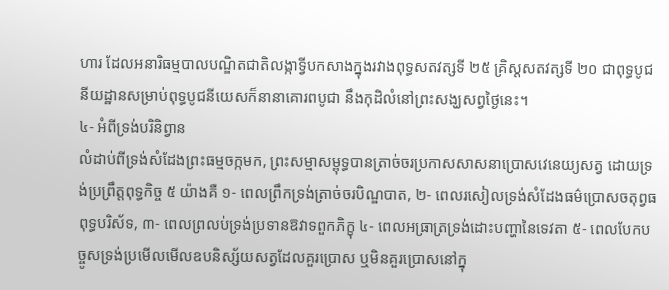ហារ ដែលអនារិធម្មបាលបណ្ឌិតជាតិលង្កាទ្វីបកសាងក្នុងរវាងពុទ្ធសតវត្សទី ២៥ គ្រិស្ដសតវត្សទី ២០ ជាពុទ្ធបូជនីយដ្ឋានសម្រាប់ពុទ្ធបូជនីយេសក៏នានាគោរពបូជា នឹងកុដិលំនៅព្រះសង្ឃសព្វថ្ងៃនេះ។
៤- អំពីទ្រង់បរិនិព្វាន
លំដាប់ពីទ្រង់សំដែងព្រះធម្មចក្កមក, ព្រះសម្មាសម្ពុទ្ធបានត្រាច់ចរប្រកាសសាសនាប្រោសវេនេយ្យសត្វ ដោយទ្រង់ប្រព្រឹត្តពុទ្ធកិច្ច ៥ យ៉ាងគឺ ១- ពេលព្រឹកទ្រង់ត្រាច់ចរបិណ្ឌបាត, ២- ពេលរសៀលទ្រង់សំដែងធម៌ប្រោសចតុព្វធពុទ្ធបរិស័ទ, ៣- ពេលព្រលប់ទ្រង់ប្រទានឱវាទពួកភិក្ខុ ៤- ពេលអធ្រាត្រទ្រង់ដោះបញ្ហានៃទេវតា ៥- ពេលបែកបច្ចូសទ្រង់ប្រមើលមើលឧបនិស្ស័យសត្វដែលគួរប្រោស ឬមិនគួរប្រោសនៅក្នុ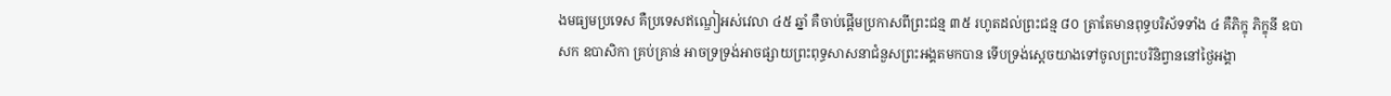ងមធ្យមប្រទេស គឺប្រទេសឥណ្ឌៀអស់វេលា ៤៥ ឆ្នាំ គឺចាប់ផ្ដើមប្រកាសពីព្រះជន្ម ៣៥ រហូតដល់ព្រះជន្ម ៨០ ត្រាតែមានពុទ្ធបរិស័ទទាំង ៤ គឺភិក្ខុ ភិក្ខុនី ឧបាសក ឧបាសិកា គ្រប់គ្រាន់ អាចទ្រទ្រង់អាចផ្សាយព្រះពុទ្ធសាសនាជំនួសព្រះអង្គតមកបាន ទើបទ្រង់ស្ដេចយាងទៅចូលព្រះបរិនិព្វាននៅថ្ងៃអង្គា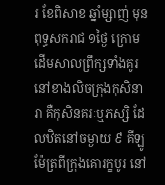រ ខែពិសាខ ឆ្នាំម្សាញ់ មុនពុទ្ធសករាជ ១ថ្ងៃ ក្រោមដើមសាលព្រឹក្សទាំងគូរ នៅខាងលិចក្រុងកុសិនារា គឺកុសិនគរៈឬភស្សិ ដែលឋិតនៅចម្ងាយ ៩ គីឡូម៉ែត្រពីក្រុងគោរក្ខបូរ នៅ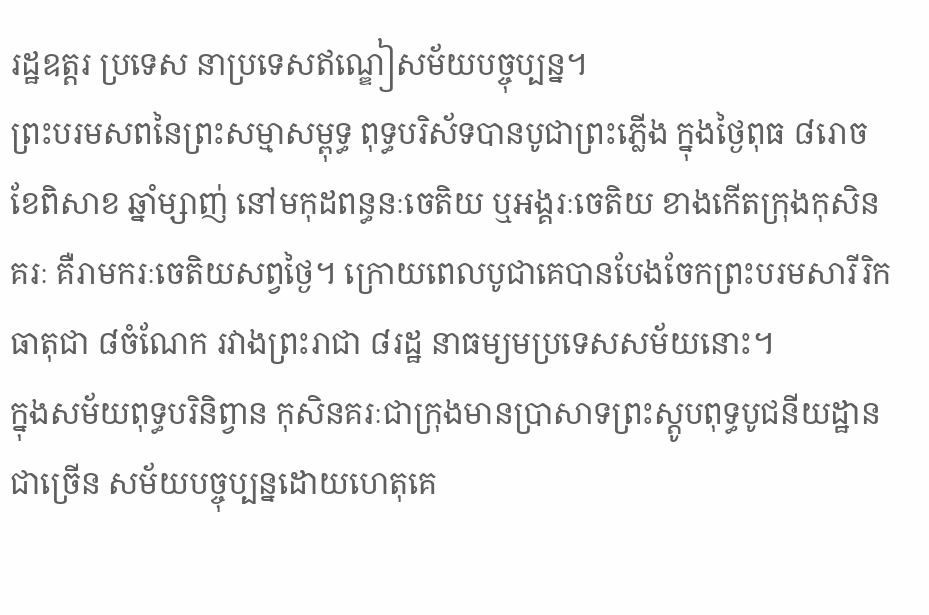រដ្ឋឧត្ដរ ប្រទេស នាប្រទេសឥណ្ឌៀសម័យបច្ចុប្បន្ន។
ព្រះបរមសពនៃព្រះសម្មាសម្ពុទ្ធ ពុទ្ធបរិស័ទបានបូជាព្រះភ្លើង ក្នុងថ្ងៃពុធ ៨រោច ខែពិសាខ ឆ្នាំម្សាញ់ នៅមកុដពន្ធនៈចេតិយ ឬអង្គរៈចេតិយ ខាងកើតក្រុងកុសិនគរៈ គឺរាមករៈចេតិយសព្វថ្ងៃ។ ក្រោយពេលបូជាគេបានបែងចែកព្រះបរមសារីរិកធាតុជា ៨ចំណែក រវាងព្រះរាជា ៨រដ្ឋ នាធម្យមប្រទេសសម័យនោះ។
ក្នុងសម័យពុទ្ធបរិនិព្វាន កុសិនគរៈជាក្រុងមានប្រាសាទព្រះស្ដូបពុទ្ធបូជនីយដ្ឋានជាច្រើន សម័យបច្ចុប្បន្នដោយហេតុគេ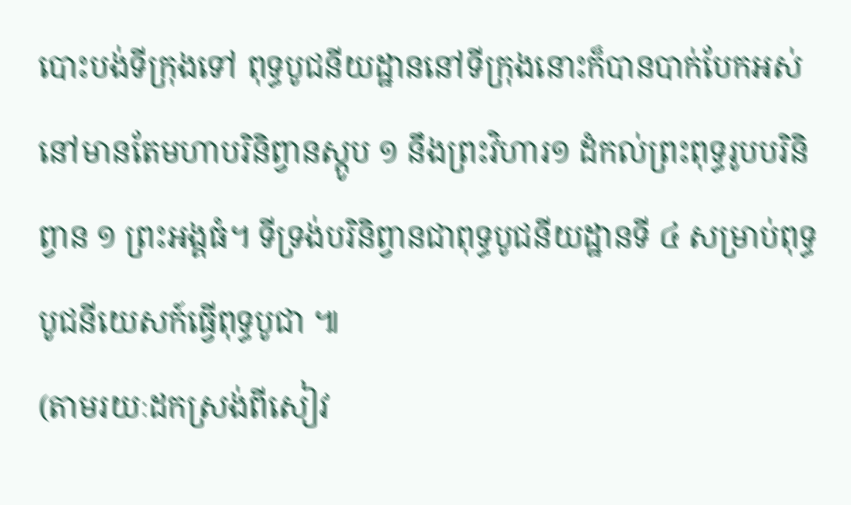បោះបង់ទីក្រុងទៅ ពុទ្ធបូជនីយដ្ឋាននៅទីក្រុងនោះក៏បានបាក់បែកអស់ នៅមានតែមហាបរិនិព្វានស្ដូប ១ នឹងព្រះវិហារ១ ដំកល់ព្រះពុទ្ធរូបបរិនិព្វាន ១ ព្រះអង្គធំ។ ទីទ្រង់បរិនិព្វានជាពុទ្ធបូជនីយដ្ឋានទី ៤ សម្រាប់ពុទ្ធបូជនីយេសក៍ធ្វើពុទ្ធបូជា ៕
(តាមរយៈដកស្រង់ពីសៀវ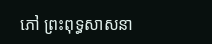ភៅ ព្រះពុទ្ធសាសនា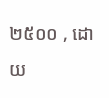២៥០០ , ដោយ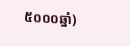៥០០០ឆ្នាំ)